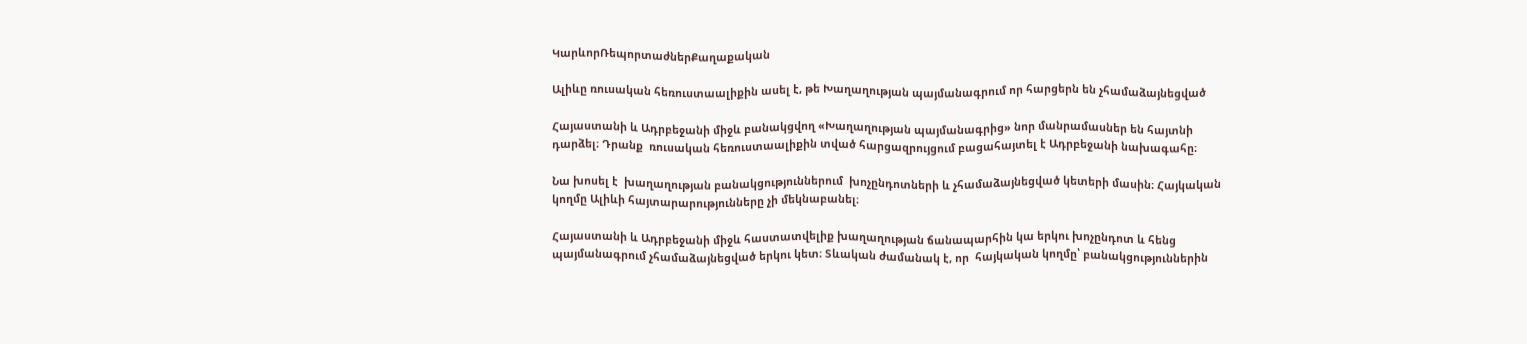ԿարևորՌեպորտաժներՔաղաքական

Ալիևը ռուսական հեռուստաալիքին ասել է, թե Խաղաղության պայմանագրում որ հարցերն են չհամաձայնեցված

Հայաստանի և Ադրբեջանի միջև բանակցվող «Խաղաղության պայմանագրից» նոր մանրամասներ են հայտնի դարձել։ Դրանք  ռուսական հեռուստաալիքին տված հարցազրույցում բացահայտել է Ադրբեջանի նախագահը։

Նա խոսել է  խաղաղության բանակցություններում  խոչընդոտների և չհամաձայնեցված կետերի մասին։ Հայկական կողմը Ալիևի հայտարարությունները չի մեկնաբանել։

Հայաստանի և Ադրբեջանի միջև հաստատվելիք խաղաղության ճանապարհին կա երկու խոչընդոտ և հենց պայմանագրում չհամաձայնեցված երկու կետ։ Տևական ժամանակ է, որ  հայկական կողմը՝ բանակցություններին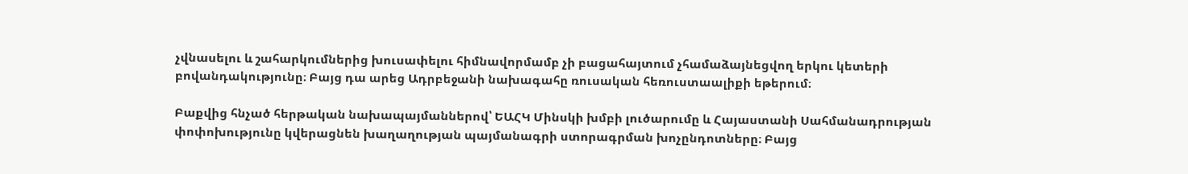չվնասելու և շահարկումներից խուսափելու հիմնավորմամբ չի բացահայտում չհամաձայնեցվող երկու կետերի բովանդակությունը։ Բայց դա արեց Ադրբեջանի նախագահը ռուսական հեռուստաալիքի եթերում։

Բաքվից հնչած հերթական նախապայմաններով՝ ԵԱՀԿ Մինսկի խմբի լուծարումը և Հայաստանի Սահմանադրության փոփոխությունը կվերացնեն խաղաղության պայմանագրի ստորագրման խոչընդոտները։ Բայց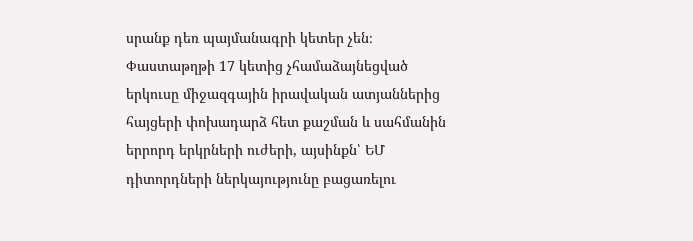սրանք դեռ պայմանագրի կետեր չեն։ Փաստաթղթի 17 կետից չհամաձայնեցված երկուսը միջազգային իրավական ատյաններից հայցերի փոխադարձ հետ քաշման և սահմանին երրորդ երկրների ուժերի, այսինքն՝ ԵՄ դիտորդների ներկայությունը բացառելու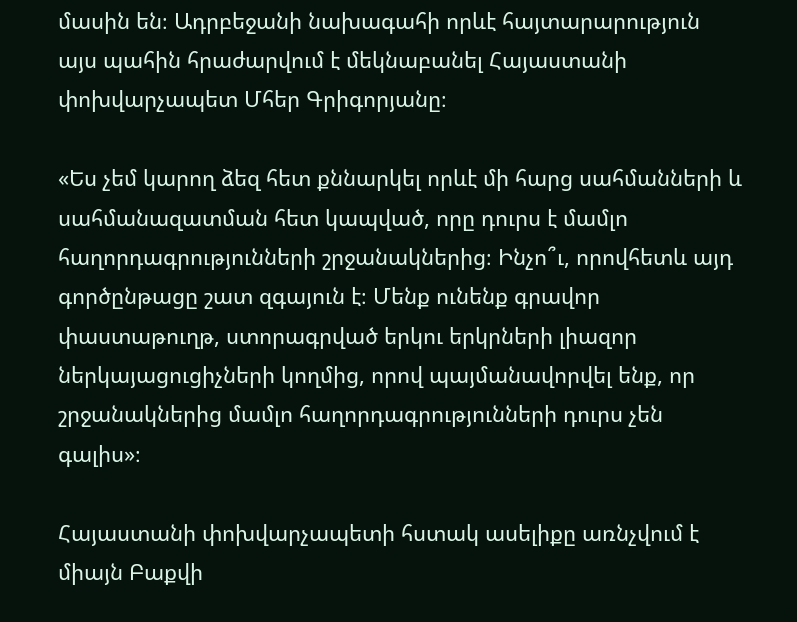մասին են։ Ադրբեջանի նախագահի որևէ հայտարարություն այս պահին հրաժարվում է մեկնաբանել Հայաստանի փոխվարչապետ Մհեր Գրիգորյանը։

«Ես չեմ կարող ձեզ հետ քննարկել որևէ մի հարց սահմանների և սահմանազատման հետ կապված, որը դուրս է մամլո հաղորդագրությունների շրջանակներից։ Ինչո՞ւ, որովհետև այդ գործընթացը շատ զգայուն է։ Մենք ունենք գրավոր փաստաթուղթ, ստորագրված երկու երկրների լիազոր ներկայացուցիչների կողմից, որով պայմանավորվել ենք, որ շրջանակներից մամլո հաղորդագրությունների դուրս չեն գալիս»։

Հայաստանի փոխվարչապետի հստակ ասելիքը առնչվում է միայն Բաքվի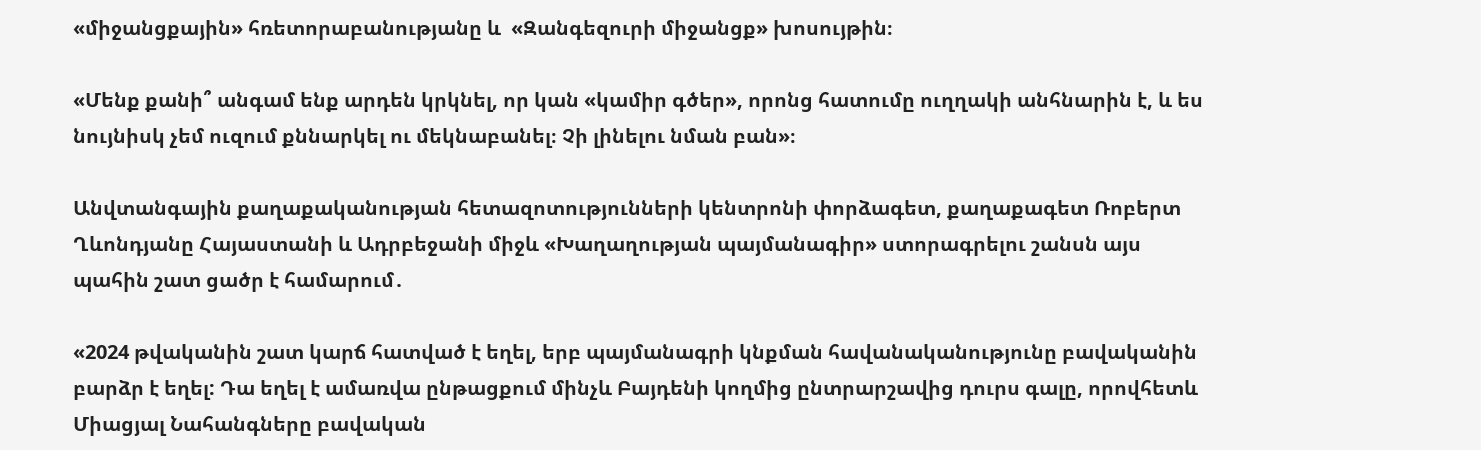«միջանցքային» հռետորաբանությանը և  «Զանգեզուրի միջանցք» խոսույթին։

«Մենք քանի՞ անգամ ենք արդեն կրկնել, որ կան «կամիր գծեր», որոնց հատումը ուղղակի անհնարին է, և ես նույնիսկ չեմ ուզում քննարկել ու մեկնաբանել։ Չի լինելու նման բան»։

Անվտանգային քաղաքականության հետազոտությունների կենտրոնի փորձագետ, քաղաքագետ Ռոբերտ Ղևոնդյանը Հայաստանի և Ադրբեջանի միջև «Խաղաղության պայմանագիր» ստորագրելու շանսն այս պահին շատ ցածր է համարում․

«2024 թվականին շատ կարճ հատված է եղել, երբ պայմանագրի կնքման հավանականությունը բավականին բարձր է եղել: Դա եղել է ամառվա ընթացքում մինչև Բայդենի կողմից ընտրարշավից դուրս գալը, որովհետև Միացյալ Նահանգները բավական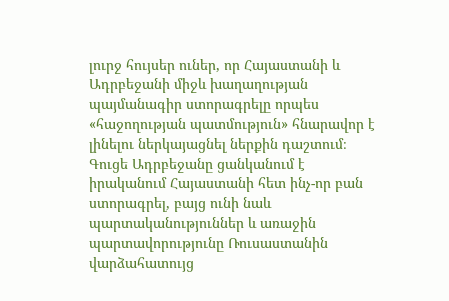լուրջ հույսեր ուներ, որ Հայաստանի և Ադրբեջանի միջև խաղաղության պայմանագիր ստորագրելը որպես «հաջողության պատմություն» հնարավոր է լինելու ներկայացնել ներքին դաշտում։ Գուցե Ադրբեջանը ցանկանում է իրականում Հայաստանի հետ ինչ-որ բան ստորագրել, բայց ունի նաև պարտականություններ և առաջին պարտավորությունը Ռուսաստանին վարձահատույց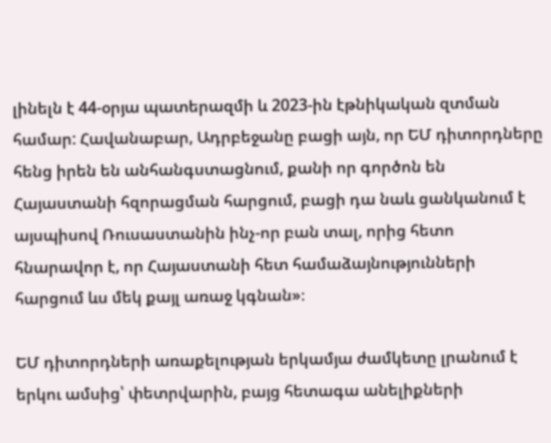լինելն է 44-օրյա պատերազմի և 2023-ին էթնիկական զտման համար: Հավանաբար, Ադրբեջանը բացի այն, որ ԵՄ դիտորդները հենց իրեն են անհանգստացնում, քանի որ գործոն են Հայաստանի հզորացման հարցում, բացի դա նաև ցանկանում է այսպիսով Ռուսաստանին ինչ-որ բան տալ, որից հետո հնարավոր է, որ Հայաստանի հետ համաձայնությունների հարցում ևս մեկ քայլ առաջ կգնան»։

ԵՄ դիտորդների առաքելության երկամյա ժամկետը լրանում է երկու ամսից՝ փետրվարին, բայց հետագա անելիքների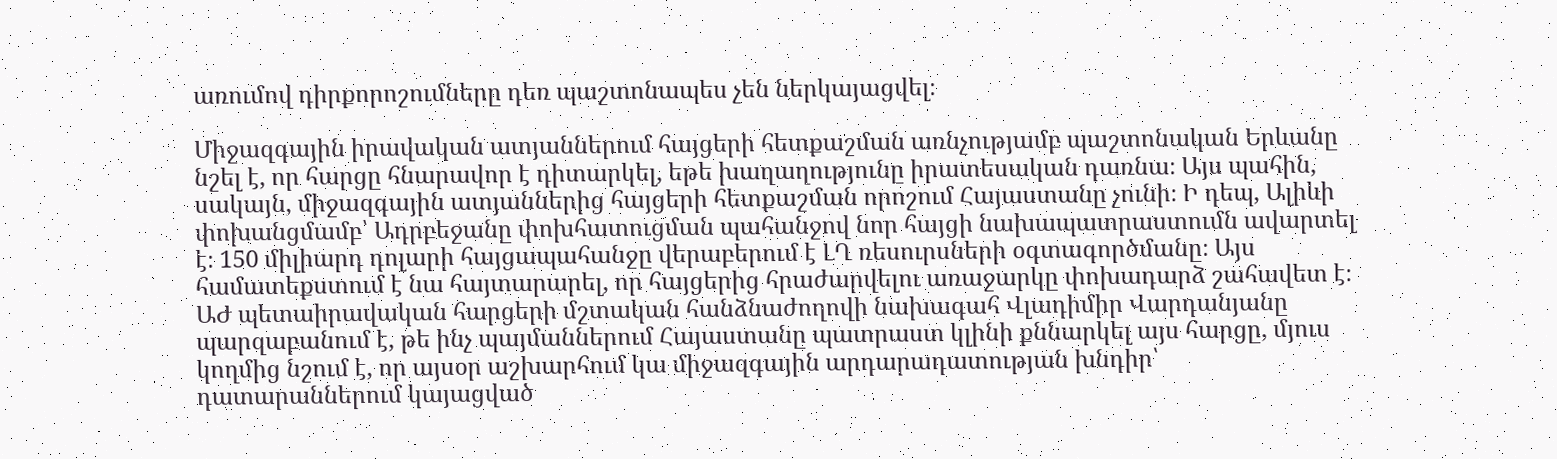առումով դիրքորոշումները դեռ պաշտոնապես չեն ներկայացվել։

Միջազգային իրավական ատյաններում հայցերի հետքաշման առնչությամբ պաշտոնական Երևանը նշել է, որ հարցը հնարավոր է դիտարկել, եթե խաղաղությունը իրատեսական դառնա։ Այս պահին, սակայն, միջազգային ատյաններից հայցերի հետքաշման որոշում Հայաստանը չունի։ Ի դեպ, Ալիևի փոխանցմամբ՝ Ադրբեջանը փոխհատուցման պահանջով նոր հայցի նախապատրաստումն ավարտել է։ 150 միլիարդ դոլարի հայցապահանջը վերաբերում է ԼՂ ռեսուրսների օգտագործմանը։ Այս համատեքստում է նա հայտարարել, որ հայցերից հրաժարվելու առաջարկը փոխադարձ շահավետ է։ ԱԺ պետաիրավական հարցերի մշտական հանձնաժողովի նախագահ Վլադիմիր Վարդանյանը պարզաբանում է, թե ինչ պայմաններում Հայաստանը պատրաստ կլինի քննարկել այս հարցը, մյուս կողմից նշում է, որ այսօր աշխարհում կա միջազգային արդարադատության խնդիր՝ դատարաններում կայացված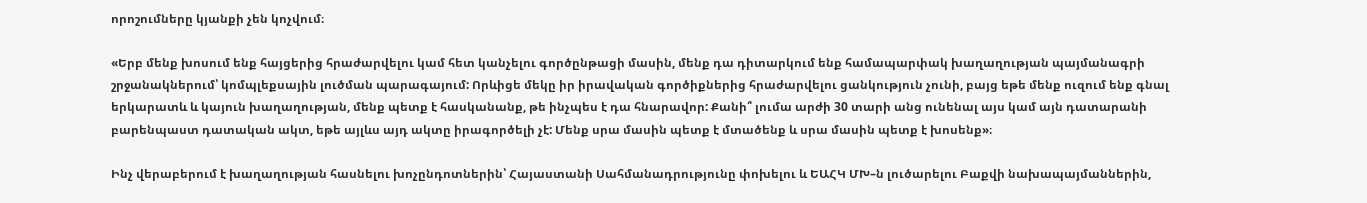որոշումները կյանքի չեն կոչվում։

«Երբ մենք խոսում ենք հայցերից հրաժարվելու կամ հետ կանչելու գործընթացի մասին, մենք դա դիտարկում ենք համապարփակ խաղաղության պայմանագրի շրջանակներում՝ կոմպլեքսային լուծման պարագայում: Որևիցե մեկը իր իրավական գործիքներից հրաժարվելու ցանկություն չունի, բայց եթե մենք ուզում ենք գնալ երկարատև և կայուն խաղաղության, մենք պետք է հասկանանք, թե ինչպես է դա հնարավոր: Քանի՞ լումա արժի 30 տարի անց ունենալ այս կամ այն դատարանի բարենպաստ դատական ակտ, եթե այլևս այդ ակտը իրագործելի չէ: Մենք սրա մասին պետք է մտածենք և սրա մասին պետք է խոսենք»։

Ինչ վերաբերում է խաղաղության հասնելու խոչընդոտներին՝ Հայաստանի Սահմանադրությունը փոխելու և ԵԱՀԿ ՄԽ–ն լուծարելու Բաքվի նախապայմաններին,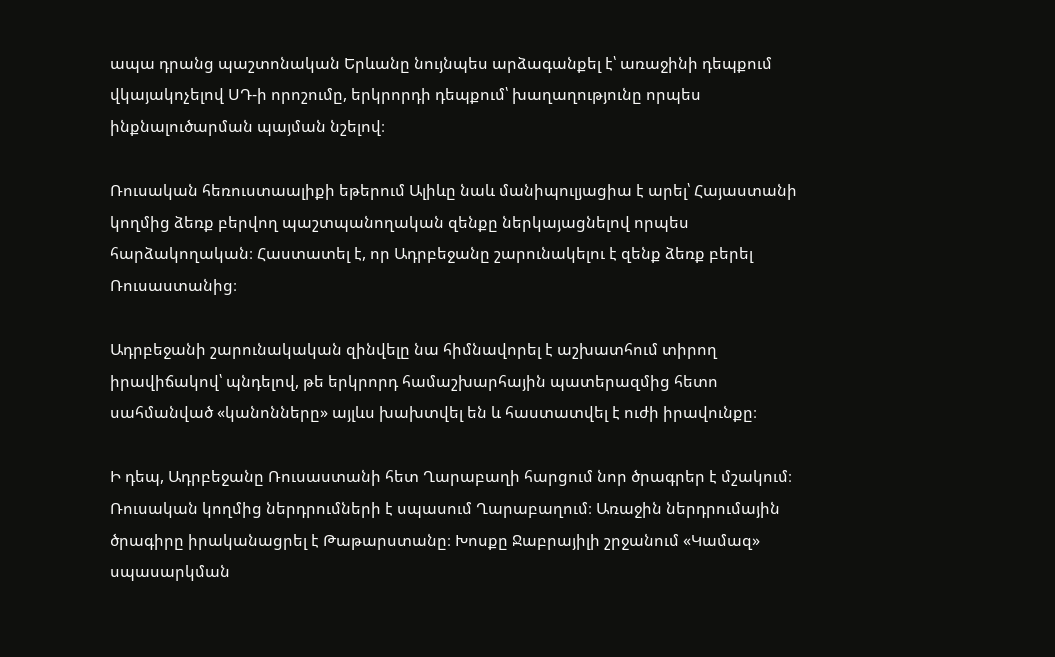ապա դրանց պաշտոնական Երևանը նույնպես արձագանքել է՝ առաջինի դեպքում վկայակոչելով ՍԴ-ի որոշումը, երկրորդի դեպքում՝ խաղաղությունը որպես ինքնալուծարման պայման նշելով։

Ռուսական հեռուստաալիքի եթերում Ալիևը նաև մանիպուլյացիա է արել՝ Հայաստանի կողմից ձեռք բերվող պաշտպանողական զենքը ներկայացնելով որպես հարձակողական։ Հաստատել է, որ Ադրբեջանը շարունակելու է զենք ձեռք բերել Ռուսաստանից։

Ադրբեջանի շարունակական զինվելը նա հիմնավորել է աշխատհում տիրող իրավիճակով՝ պնդելով, թե երկրորդ համաշխարհային պատերազմից հետո սահմանված «կանոնները» այլևս խախտվել են և հաստատվել է ուժի իրավունքը։

Ի դեպ, Ադրբեջանը Ռուսաստանի հետ Ղարաբաղի հարցում նոր ծրագրեր է մշակում։ Ռուսական կողմից ներդրումների է սպասում Ղարաբաղում։ Առաջին ներդրումային ծրագիրը իրականացրել է Թաթարստանը։ Խոսքը Ջաբրայիլի շրջանում «Կամազ» սպասարկման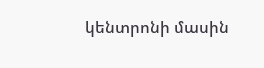կենտրոնի մասին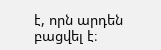է, որն արդեն բացվել է։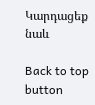Կարդացեք նաև

Back to top button